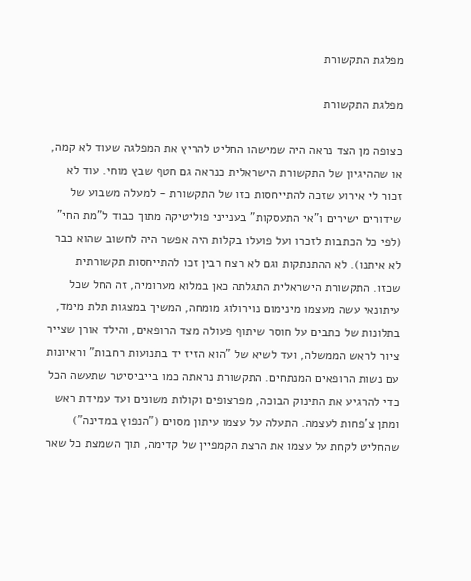מפלגת התקשורת

מפלגת התקשורת

כצופה מן הצד נראה היה שמישהו החליט להריץ את המפלגה שעוד לא קמה, או שההיגיון של התקשורת הישראלית כנראה גם חטף שבץ מוחי. עוד לא זכור לי אירוע שזכה להתייחסות כזו של התקשורת - למעלה משבוע של שידורים ישירים ו"אי התעסקות" בענייני פוליטיקה מתוך כבוד ל"מת החי" (לפי כל הכתבות לזכרו ועל פועלו בקלות היה אפשר היה לחשוב שהוא כבר לא איתנו). לא ההתנתקות וגם לא רצח רבין זכו להתייחסות תקשורתית שכזו. התקשורת הישראלית התגלתה כאן במלוא מערומיה, זה החל שכל עיתונאי עשה מעצמו מינימום נוירולוג מומחה, המשיך במצגות תלת מימד, בתלונות של כתבים על חוסר שיתוף פעולה מצד הרופאים, והילד אורן שצייר ציור לראש הממשלה, ועד לשיא של "הוא הזיז יד בתנועות רחבות" וראיונות עם נשות הרופאים המנתחים. התקשורת נראתה כמו בייביסיטר שתעשה הכל כדי להרגיע את התינוק הבוכה, מפרצופים וקולות משונים ועד עמידת ראש ומתן צ'פחות לעצמה. התעלה על עצמו עיתון מסוים ("הנפוץ במדינה") שהחליט לקחת על עצמו את הרצת הקמפיין של קדימה, תוך השמצת כל שאר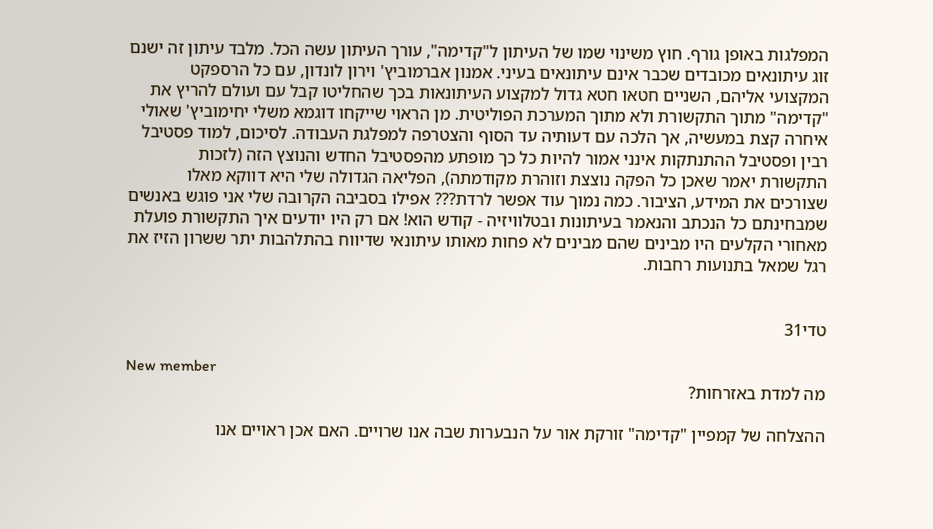המפלגות באופן גורף. חוץ משינוי שמו של העיתון ל"קדימה", עורך העיתון עשה הכל. מלבד עיתון זה ישנם זוג עיתונאים מכובדים שכבר אינם עיתונאים בעיני. אמנון אברמוביץ' וירון לונדון, עם כל הרספקט המקצועי אליהם, השניים חטאו חטא גדול למקצוע העיתונאות בכך שהחליטו קבל עם ועולם להריץ את "קדימה" מתוך התקשורת ולא מתוך המערכת הפוליטית. מן הראוי שייקחו דוגמא משלי יחימוביץ' שאולי איחרה קצת במעשיה, אך הלכה עם דעותיה עד הסוף והצטרפה למפלגת העבודה. לסיכום, למוד פסטיבל רבין ופסטיבל ההתנתקות אינני אמור להיות כל כך מופתע מהפסטיבל החדש והנוצץ הזה (לזכות התקשורת יאמר שאכן כל הפקה נוצצת וזוהרת מקודמתה), הפליאה הגדולה שלי היא דווקא מאלו שצורכים את המידע, הציבור. כמה נמוך עוד אפשר לרדת??? אפילו בסביבה הקרובה שלי אני פוגש באנשים שמבחינתם כל הנכתב והנאמר בעיתונות ובטלוויזיה - קודש הוא! אם רק היו יודעים איך התקשורת פועלת מאחורי הקלעים היו מבינים שהם מבינים לא פחות מאותו עיתונאי שדיווח בהתלהבות יתר ששרון הזיז את רגל שמאל בתנועות רחבות.


טדי31

New member
מה למדת באזרחות?

ההצלחה של קמפיין "קדימה" זורקת אור על הנבערות שבה אנו שרויים. האם אכן ראויים אנו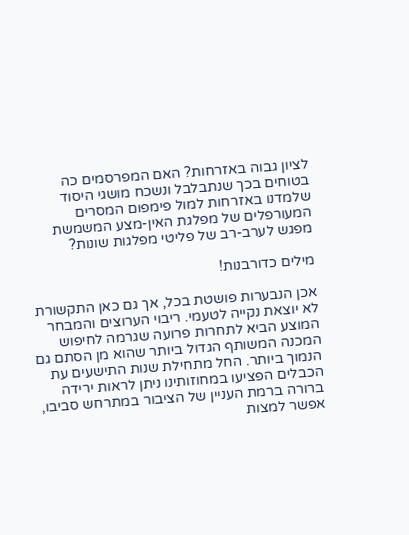לציון גבוה באזרחות? האם המפרסמים כה בטוחים בכך שנתבלבל ונשכח מושגי היסוד שלמדנו באזרחות למול פימפום המסרים המעורפלים של מפלגת האין-מצע המשמשת מפגש לערב-רב של פליטי מפלגות שונות?

מילים כדורבנות!

אכן הנבערות פושטת בכל, אך גם כאן התקשורת לא יוצאת נקייה לטעמי. ריבוי הערוצים והמבחר המוצע הביא לתחרות פרועה שגרמה לחיפוש המכנה המשותף הגדול ביותר שהוא מן הסתם גם הנמוך ביותר. החל מתחילת שנות התישעים עת הכבלים הפציעו במחוזותינו ניתן לראות ירידה ברורה ברמת העניין של הציבור במתרחש סביבו, אפשר למצות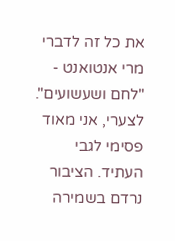את כל זה לדברי מרי אנטואנט - "לחם ושעשועים". לצערי, אני מאוד פסימי לגבי העתיד. הציבור נרדם בשמירה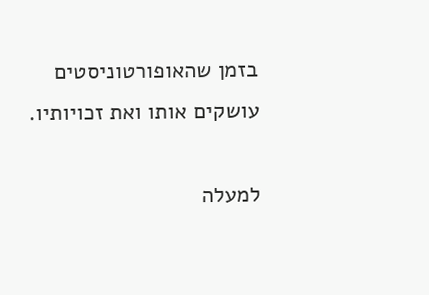בזמן שהאופורטוניסטים עושקים אותו ואת זכויותיו.

למעלה